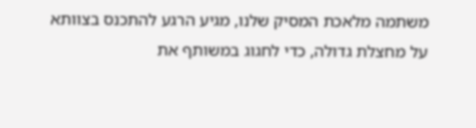משתמה מלאכת המסיק שלנו, מגיע הרגע להתכנס בצוותא על מחצלת גדולה, כדי לחגוג במשותף את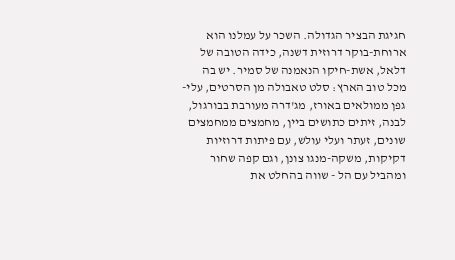חגיגת הבציר הגדולה. השכר על עמלנו הוא ארוחת-בוקר דרוזית דשנה, כידה הטובה של דלאל, אשת-חיקו הנאמנה של סמיר. יש בה מכל טוב הארץ: סלט טאבולה מן הסרטים, עלי-גפן ממולאים באורז, מג'דרה מעורבת בבורגול, לבנה, זיתים כתושים ביין, מחמצים ממחמצים שונים, זעתר ועלי עולש, עם פיתות דרוזיות דקיקות, משקה-מנגו צונן, וגם קפה שחור ומהביל עם הל - שווה בהחלט את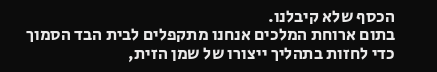הכסף שלא קיבלנו.
בתום ארוחת המלכים אנחנו מתקפלים לבית הבד הסמוך כדי לחזות בתהליך ייצורו של שמן הזית,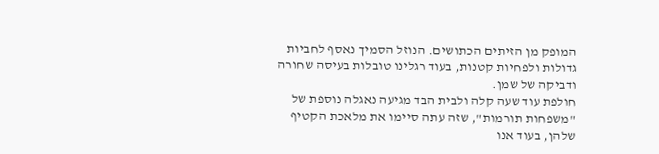המופק מן הזיתים הכתושים. הנוזל הסמיך נאסף לחביות גדולות ולפחיות קטנות, בעוד רגלינו טובלות בעיסה שחורה ודביקה של שמן.
חולפת עוד שעה קלה ולבית הבד מגיעה נאגלה נוספת של "משפחות תורמות", שזה עתה סיימו את מלאכת הקטיף שלהן, בעוד אנו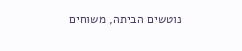נוטשים הביתה, משוחים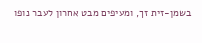בשמן-זית זך, ומעיפים מבט אחרון לעבר נופו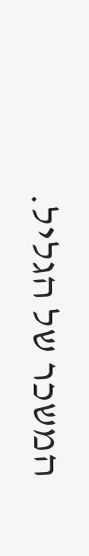המשכר של הגליל.